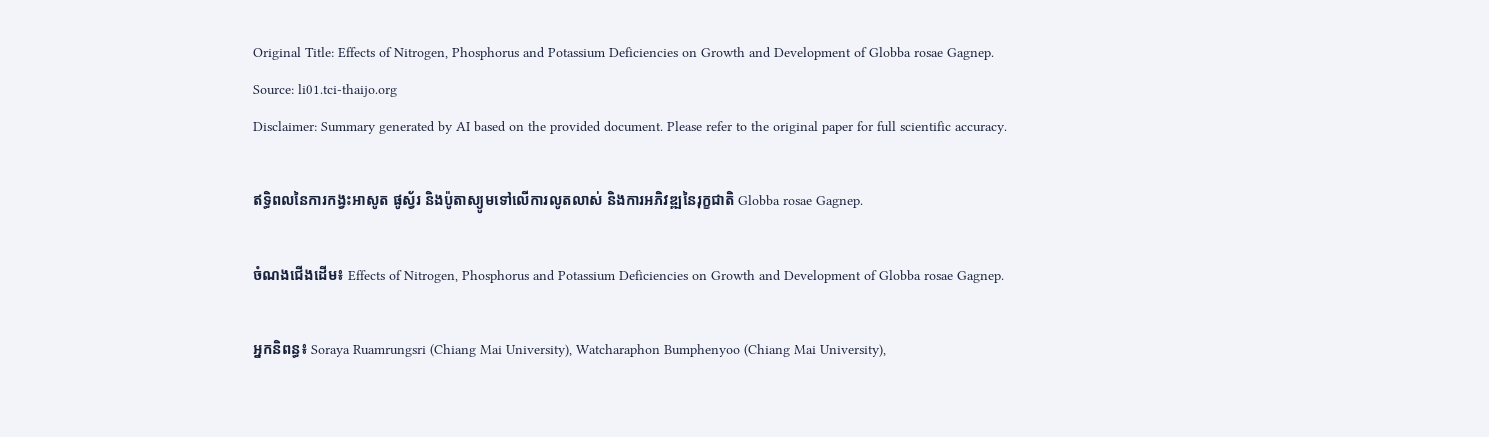Original Title: Effects of Nitrogen, Phosphorus and Potassium Deficiencies on Growth and Development of Globba rosae Gagnep.
Source: li01.tci-thaijo.org
Disclaimer: Summary generated by AI based on the provided document. Please refer to the original paper for full scientific accuracy.

ឥទ្ធិពលនៃការកង្វះអាសូត ផូស្វ័រ និងប៉ូតាស្យូមទៅលើការលូតលាស់ និងការអភិវឌ្ឍនៃរុក្ខជាតិ Globba rosae Gagnep.

ចំណងជើងដើម៖ Effects of Nitrogen, Phosphorus and Potassium Deficiencies on Growth and Development of Globba rosae Gagnep.

អ្នកនិពន្ធ៖ Soraya Ruamrungsri (Chiang Mai University), Watcharaphon Bumphenyoo (Chiang Mai University),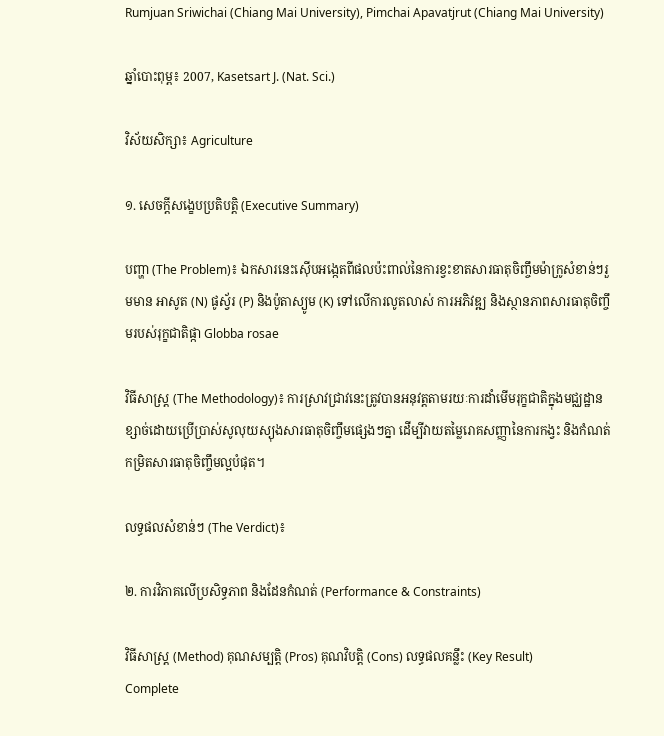Rumjuan Sriwichai (Chiang Mai University), Pimchai Apavatjrut (Chiang Mai University)

ឆ្នាំបោះពុម្ព៖ 2007, Kasetsart J. (Nat. Sci.)

វិស័យសិក្សា៖ Agriculture

១. សេចក្តីសង្ខេបប្រតិបត្តិ (Executive Summary)

បញ្ហា (The Problem)៖ ឯកសារនេះស៊ើបអង្កេតពីផលប៉ះពាល់នៃការខ្វះខាតសារធាតុចិញ្ចឹមម៉ាក្រូសំខាន់ៗរួមមាន អាសូត (N) ផូស្វ័រ (P) និងប៉ូតាស្យូម (K) ទៅលើការលូតលាស់ ការអភិវឌ្ឍ និងស្ថានភាពសារធាតុចិញ្ចឹមរបស់រុក្ខជាតិផ្កា Globba rosae

វិធីសាស្ត្រ (The Methodology)៖ ការស្រាវជ្រាវនេះត្រូវបានអនុវត្តតាមរយៈការដាំមើមរុក្ខជាតិក្នុងមជ្ឈដ្ឋានខ្សាច់ដោយប្រើប្រាស់សូលុយស្យុងសារធាតុចិញ្ចឹមផ្សេងៗគ្នា ដើម្បីវាយតម្លៃរោគសញ្ញានៃការកង្វះ និងកំណត់កម្រិតសារធាតុចិញ្ចឹមល្អបំផុត។

លទ្ធផលសំខាន់ៗ (The Verdict)៖

២. ការវិភាគលើប្រសិទ្ធភាព និងដែនកំណត់ (Performance & Constraints)

វិធីសាស្ត្រ (Method) គុណសម្បត្តិ (Pros) គុណវិបត្តិ (Cons) លទ្ធផលគន្លឹះ (Key Result)
Complete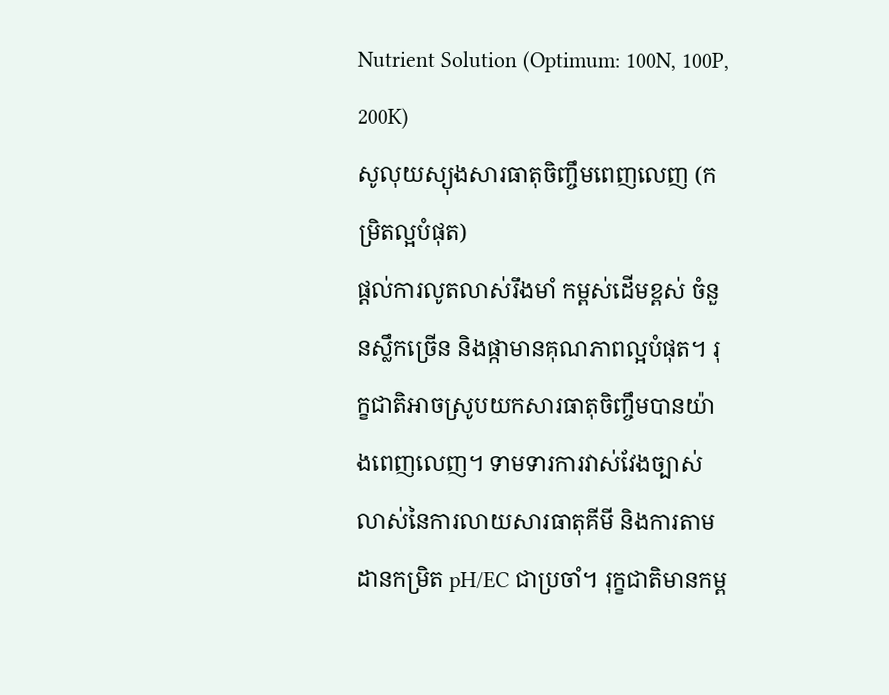Nutrient Solution (Optimum: 100N, 100P, 200K)
សូលុយស្យុងសារធាតុចិញ្ចឹមពេញលេញ (កម្រិតល្អបំផុត)
ផ្តល់ការលូតលាស់រឹងមាំ កម្ពស់ដើមខ្ពស់ ចំនួនស្លឹកច្រើន និងផ្កាមានគុណភាពល្អបំផុត។ រុក្ខជាតិអាចស្រូបយកសារធាតុចិញ្ចឹមបានយ៉ាងពេញលេញ។ ទាមទារការវាស់វែងច្បាស់លាស់នៃការលាយសារធាតុគីមី និងការតាមដានកម្រិត pH/EC ជាប្រចាំ។ រុក្ខជាតិមានកម្ព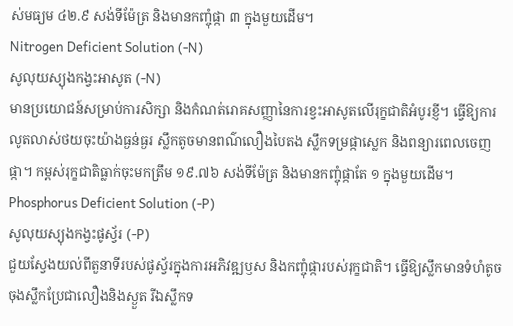ស់មធ្យម ៤២.៩ សង់ទីម៉ែត្រ និងមានកញ្ចុំផ្កា ៣ ក្នុងមួយដើម។
Nitrogen Deficient Solution (-N)
សូលុយស្យុងកង្វះអាសូត (-N)
មានប្រយោជន៍សម្រាប់ការសិក្សា និងកំណត់រោគសញ្ញានៃការខ្វះអាសូតលើរុក្ខជាតិអំបូរខ្ញី។ ធ្វើឱ្យការលូតលាស់ថយចុះយ៉ាងធ្ងន់ធ្ងរ ស្លឹកតូចមានពណ៌លឿងបៃតង ស្លឹកទម្រផ្កាស្លេក និងពន្យារពេលចេញផ្កា។ កម្ពស់រុក្ខជាតិធ្លាក់ចុះមកត្រឹម ១៩.៧៦ សង់ទីម៉ែត្រ និងមានកញ្ចុំផ្កាតែ ១ ក្នុងមួយដើម។
Phosphorus Deficient Solution (-P)
សូលុយស្យុងកង្វះផូស្វ័រ (-P)
ជួយស្វែងយល់ពីតួនាទីរបស់ផូស្វ័រក្នុងការអភិវឌ្ឍឫស និងកញ្ចុំផ្ការបស់រុក្ខជាតិ។ ធ្វើឱ្យស្លឹកមានទំហំតូច ចុងស្លឹកប្រែជាលឿងនិងស្ងួត រីឯស្លឹកទ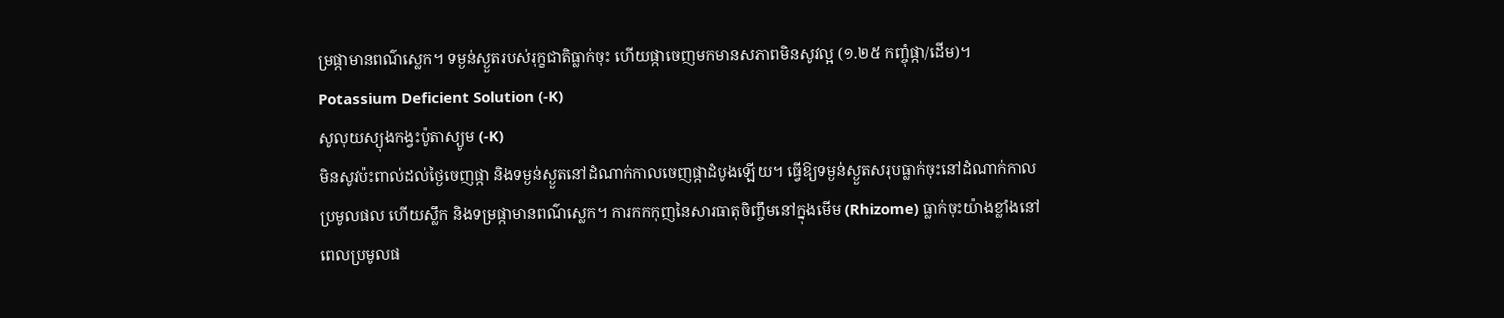ម្រផ្កាមានពណ៌ស្លេក។ ទម្ងន់ស្ងួតរបស់រុក្ខជាតិធ្លាក់ចុះ ហើយផ្កាចេញមកមានសភាពមិនសូវល្អ (១.២៥ កញ្ចុំផ្កា/ដើម)។
Potassium Deficient Solution (-K)
សូលុយស្យុងកង្វះប៉ូតាស្យូម (-K)
មិនសូវប៉ះពាល់ដល់ថ្ងៃចេញផ្កា និងទម្ងន់ស្ងួតនៅដំណាក់កាលចេញផ្កាដំបូងឡើយ។ ធ្វើឱ្យទម្ងន់ស្ងួតសរុបធ្លាក់ចុះនៅដំណាក់កាលប្រមូលផល ហើយស្លឹក និងទម្រផ្កាមានពណ៌ស្លេក។ ការកកកុញនៃសារធាតុចិញ្ចឹមនៅក្នុងមើម (Rhizome) ធ្លាក់ចុះយ៉ាងខ្លាំងនៅពេលប្រមូលផ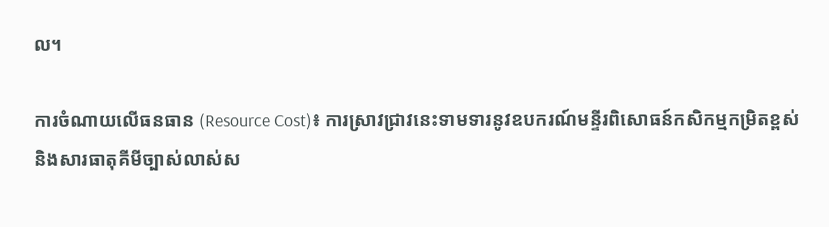ល។

ការចំណាយលើធនធាន (Resource Cost)៖ ការស្រាវជ្រាវនេះទាមទារនូវឧបករណ៍មន្ទីរពិសោធន៍កសិកម្មកម្រិតខ្ពស់ និងសារធាតុគីមីច្បាស់លាស់ស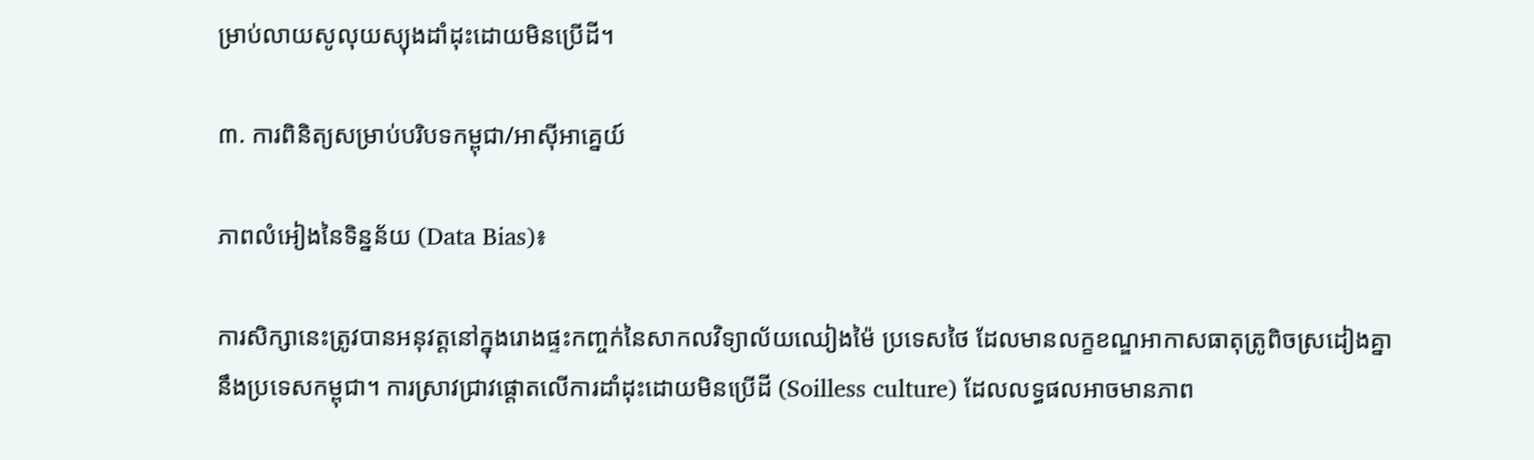ម្រាប់លាយសូលុយស្យុងដាំដុះដោយមិនប្រើដី។

៣. ការពិនិត្យសម្រាប់បរិបទកម្ពុជា/អាស៊ីអាគ្នេយ៍

ភាពលំអៀងនៃទិន្នន័យ (Data Bias)៖

ការសិក្សានេះត្រូវបានអនុវត្តនៅក្នុងរោងផ្ទះកញ្ចក់នៃសាកលវិទ្យាល័យឈៀងម៉ៃ ប្រទេសថៃ ដែលមានលក្ខខណ្ឌអាកាសធាតុត្រូពិចស្រដៀងគ្នានឹងប្រទេសកម្ពុជា។ ការស្រាវជ្រាវផ្តោតលើការដាំដុះដោយមិនប្រើដី (Soilless culture) ដែលលទ្ធផលអាចមានភាព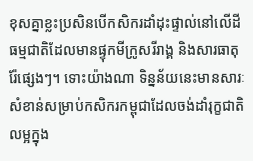ខុសគ្នាខ្លះប្រសិនបើកសិករដាំដុះផ្ទាល់នៅលើដីធម្មជាតិដែលមានផ្ទុកមីក្រូសរីរាង្គ និងសារធាតុរ៉ែផ្សេងៗ។ ទោះយ៉ាងណា ទិន្នន័យនេះមានសារៈសំខាន់សម្រាប់កសិករកម្ពុជាដែលចង់ដាំរុក្ខជាតិលម្អក្នុង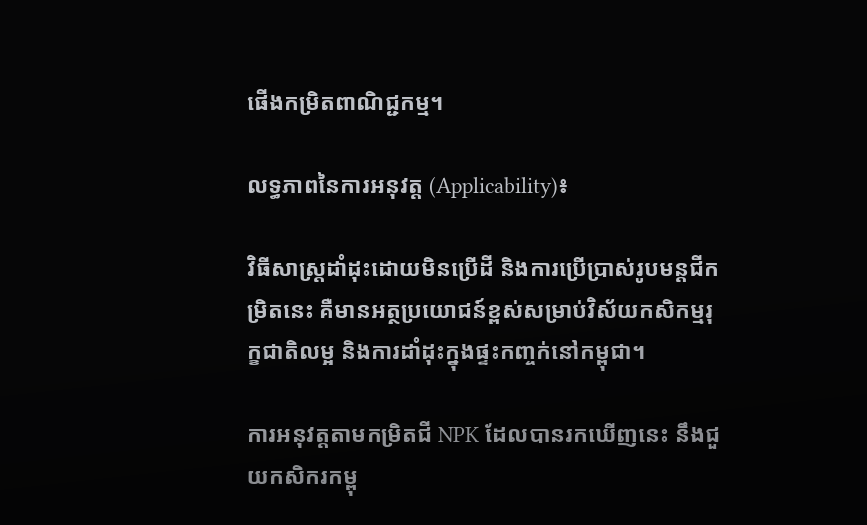ផើងកម្រិតពាណិជ្ជកម្ម។

លទ្ធភាពនៃការអនុវត្ត (Applicability)៖

វិធីសាស្ត្រដាំដុះដោយមិនប្រើដី និងការប្រើប្រាស់រូបមន្តជីកម្រិតនេះ គឺមានអត្ថប្រយោជន៍ខ្ពស់សម្រាប់វិស័យកសិកម្មរុក្ខជាតិលម្អ និងការដាំដុះក្នុងផ្ទះកញ្ចក់នៅកម្ពុជា។

ការអនុវត្តតាមកម្រិតជី NPK ដែលបានរកឃើញនេះ នឹងជួយកសិករកម្ពុ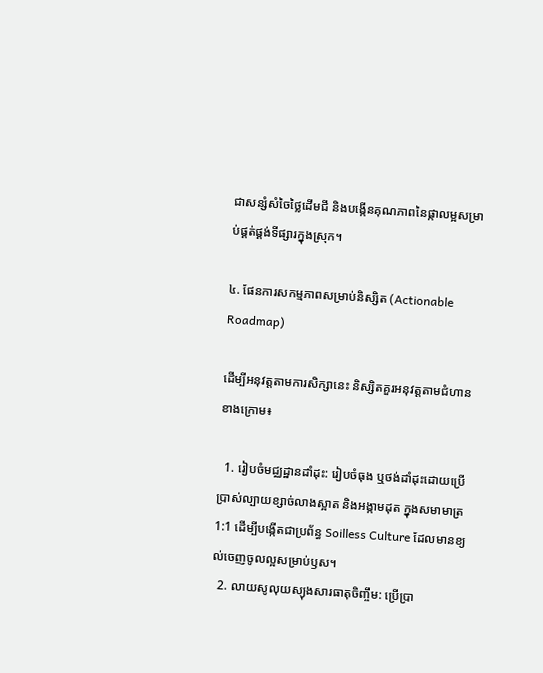ជាសន្សំសំចៃថ្លៃដើមជី និងបង្កើនគុណភាពនៃផ្កាលម្អសម្រាប់ផ្គត់ផ្គង់ទីផ្សារក្នុងស្រុក។

៤. ផែនការសកម្មភាពសម្រាប់និស្សិត (Actionable Roadmap)

ដើម្បីអនុវត្តតាមការសិក្សានេះ និស្សិតគួរអនុវត្តតាមជំហានខាងក្រោម៖

  1. រៀបចំមជ្ឈដ្ឋានដាំដុះ: រៀបចំធុង ឬថង់ដាំដុះដោយប្រើប្រាស់ល្បាយខ្សាច់លាងស្អាត និងអង្កាមដុត ក្នុងសមាមាត្រ 1:1 ដើម្បីបង្កើតជាប្រព័ន្ធ Soilless Culture ដែលមានខ្យល់ចេញចូលល្អសម្រាប់ឫស។
  2. លាយសូលុយស្យុងសារធាតុចិញ្ចឹម: ប្រើប្រា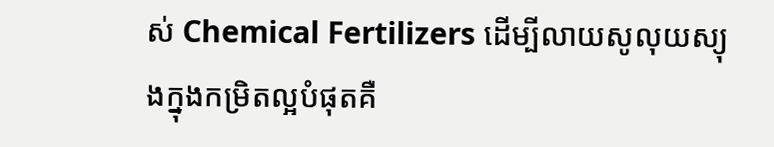ស់ Chemical Fertilizers ដើម្បីលាយសូលុយស្យុងក្នុងកម្រិតល្អបំផុតគឺ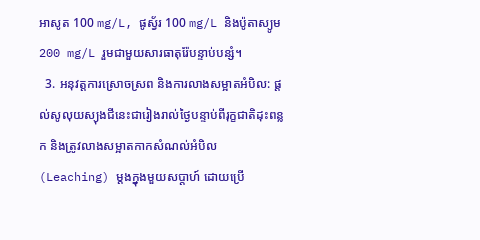អាសូត 100 mg/L, ផូស្វ័រ 100 mg/L និងប៉ូតាស្យូម 200 mg/L រួមជាមួយសារធាតុរ៉ែបន្ទាប់បន្សំ។
  3. អនុវត្តការស្រោចស្រព និងការលាងសម្អាតអំបិល: ផ្តល់សូលុយស្យុងជីនេះជារៀងរាល់ថ្ងៃបន្ទាប់ពីរុក្ខជាតិដុះពន្លក និងត្រូវលាងសម្អាតកាកសំណល់អំបិល (Leaching) ម្តងក្នុងមួយសប្តាហ៍ ដោយប្រើ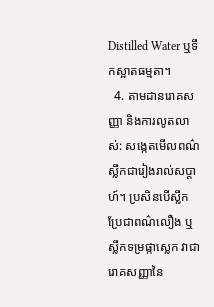Distilled Water ឬទឹកស្អាតធម្មតា។
  4. តាមដានរោគសញ្ញា និងការលូតលាស់: សង្កេតមើលពណ៌ស្លឹកជារៀងរាល់សប្តាហ៍។ ប្រសិនបើស្លឹកប្រែជាពណ៌លឿង ឬស្លឹកទម្រផ្កាស្លេក វាជារោគសញ្ញានៃ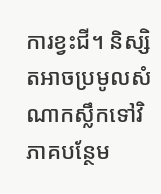ការខ្វះជី។ និស្សិតអាចប្រមូលសំណាកស្លឹកទៅវិភាគបន្ថែម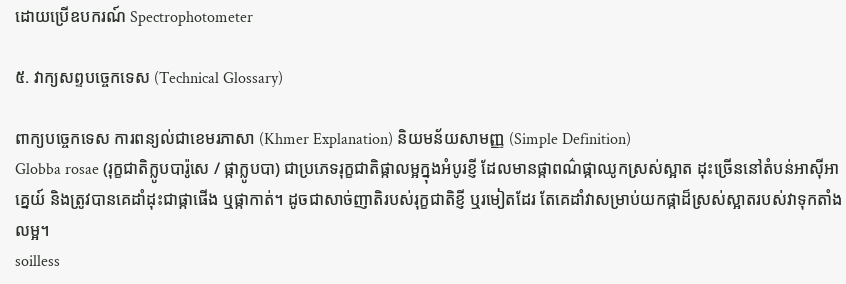ដោយប្រើឧបករណ៍ Spectrophotometer

៥. វាក្យសព្ទបច្ចេកទេស (Technical Glossary)

ពាក្យបច្ចេកទេស ការពន្យល់ជាខេមរភាសា (Khmer Explanation) និយមន័យសាមញ្ញ (Simple Definition)
Globba rosae (រុក្ខជាតិក្លូបបារ៉ូសេ / ផ្កាក្លូបបា) ជាប្រភេទរុក្ខជាតិផ្កាលម្អក្នុងអំបូរខ្ញី ដែលមានផ្កាពណ៌ផ្កាឈូកស្រស់ស្អាត ដុះច្រើននៅតំបន់អាស៊ីអាគ្នេយ៍ និងត្រូវបានគេដាំដុះជាផ្កាផើង ឬផ្កាកាត់។ ដូចជាសាច់ញាតិរបស់រុក្ខជាតិខ្ញី ឬរមៀតដែរ តែគេដាំវាសម្រាប់យកផ្កាដ៏ស្រស់ស្អាតរបស់វាទុកតាំងលម្អ។
soilless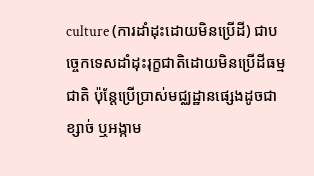culture (ការដាំដុះដោយមិនប្រើដី) ជាបច្ចេកទេសដាំដុះរុក្ខជាតិដោយមិនប្រើដីធម្មជាតិ ប៉ុន្តែប្រើប្រាស់មជ្ឈដ្ឋានផ្សេងដូចជាខ្សាច់ ឬអង្កាម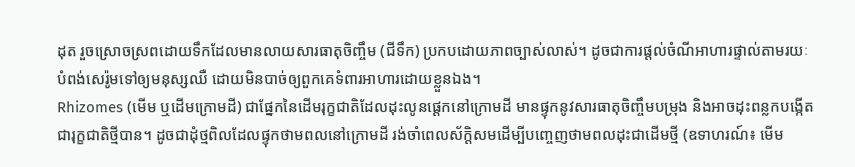ដុត រួចស្រោចស្រពដោយទឹកដែលមានលាយសារធាតុចិញ្ចឹម (ជីទឹក) ប្រកបដោយភាពច្បាស់លាស់។ ដូចជាការផ្តល់ចំណីអាហារផ្ទាល់តាមរយៈបំពង់សេរ៉ូមទៅឲ្យមនុស្សឈឺ ដោយមិនបាច់ឲ្យពួកគេទំពារអាហារដោយខ្លួនឯង។
Rhizomes (មើម ឬដើមក្រោមដី) ជាផ្នែកនៃដើមរុក្ខជាតិដែលដុះលូនផ្តេកនៅក្រោមដី មានផ្ទុកនូវសារធាតុចិញ្ចឹមបម្រុង និងអាចដុះពន្លកបង្កើតជារុក្ខជាតិថ្មីបាន។ ដូចជាដុំថ្មពិលដែលផ្ទុកថាមពលនៅក្រោមដី រង់ចាំពេលស័ក្តិសមដើម្បីបញ្ចេញថាមពលដុះជាដើមថ្មី (ឧទាហរណ៍៖ មើម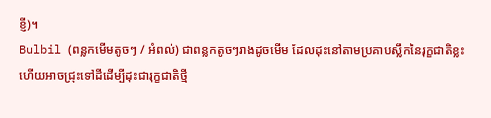ខ្ញី)។
Bulbil (ពន្លកមើមតូចៗ / អំពល់) ជាពន្លកតូចៗរាងដូចមើម ដែលដុះនៅតាមប្រគាបស្លឹកនៃរុក្ខជាតិខ្លះ ហើយអាចជ្រុះទៅដីដើម្បីដុះជារុក្ខជាតិថ្មី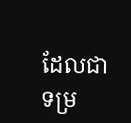ដែលជាទម្រ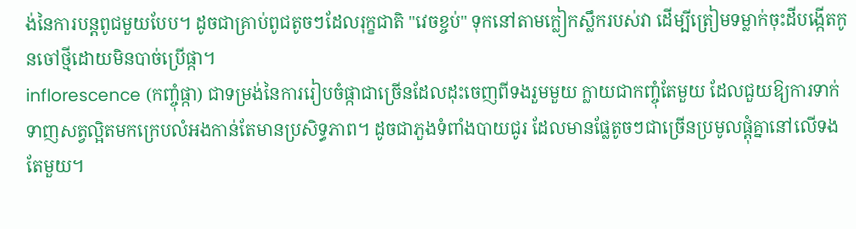ង់នៃការបន្តពូជមួយបែប។ ដូចជាគ្រាប់ពូជតូចៗដែលរុក្ខជាតិ "វេចខ្ចប់" ទុកនៅតាមក្លៀកស្លឹករបស់វា ដើម្បីត្រៀមទម្លាក់ចុះដីបង្កើតកូនចៅថ្មីដោយមិនបាច់ប្រើផ្កា។
inflorescence (កញ្ចុំផ្កា) ជាទម្រង់នៃការរៀបចំផ្កាជាច្រើនដែលដុះចេញពីទងរួមមួយ ក្លាយជាកញ្ចុំតែមួយ ដែលជួយឱ្យការទាក់ទាញសត្វល្អិតមកក្រេបលំអងកាន់តែមានប្រសិទ្ធភាព។ ដូចជាភួងទំពាំងបាយជូរ ដែលមានផ្លែតូចៗជាច្រើនប្រមូលផ្តុំគ្នានៅលើទងតែមួយ។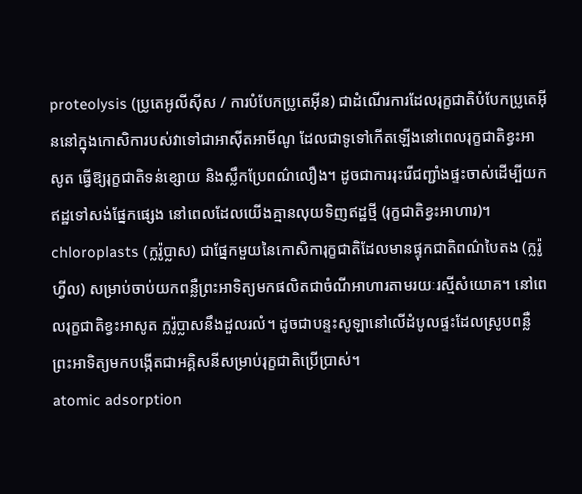proteolysis (ប្រូតេអូលីស៊ីស / ការបំបែកប្រូតេអ៊ីន) ជាដំណើរការដែលរុក្ខជាតិបំបែកប្រូតេអ៊ីននៅក្នុងកោសិការបស់វាទៅជាអាស៊ីតអាមីណូ ដែលជាទូទៅកើតឡើងនៅពេលរុក្ខជាតិខ្វះអាសូត ធ្វើឱ្យរុក្ខជាតិទន់ខ្សោយ និងស្លឹកប្រែពណ៌លឿង។ ដូចជាការរុះរើជញ្ជាំងផ្ទះចាស់ដើម្បីយកឥដ្ឋទៅសង់ផ្នែកផ្សេង នៅពេលដែលយើងគ្មានលុយទិញឥដ្ឋថ្មី (រុក្ខជាតិខ្វះអាហារ)។
chloroplasts (ក្លរ៉ូប្លាស) ជាផ្នែកមួយនៃកោសិការុក្ខជាតិដែលមានផ្ទុកជាតិពណ៌បៃតង (ក្លរ៉ូហ្វីល) សម្រាប់ចាប់យកពន្លឺព្រះអាទិត្យមកផលិតជាចំណីអាហារតាមរយៈរស្មីសំយោគ។ នៅពេលរុក្ខជាតិខ្វះអាសូត ក្លរ៉ូប្លាសនឹងដួលរលំ។ ដូចជាបន្ទះសូឡានៅលើដំបូលផ្ទះដែលស្រូបពន្លឺព្រះអាទិត្យមកបង្កើតជាអគ្គិសនីសម្រាប់រុក្ខជាតិប្រើប្រាស់។
atomic adsorption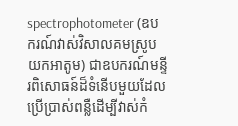spectrophotometer (ឧបករណ៍វាស់វិសាលគមស្រូបយកអាតូម) ជាឧបករណ៍មន្ទីរពិសោធន៍ដ៏ទំនើបមួយដែលប្រើប្រាស់ពន្លឺដើម្បីវាស់កំ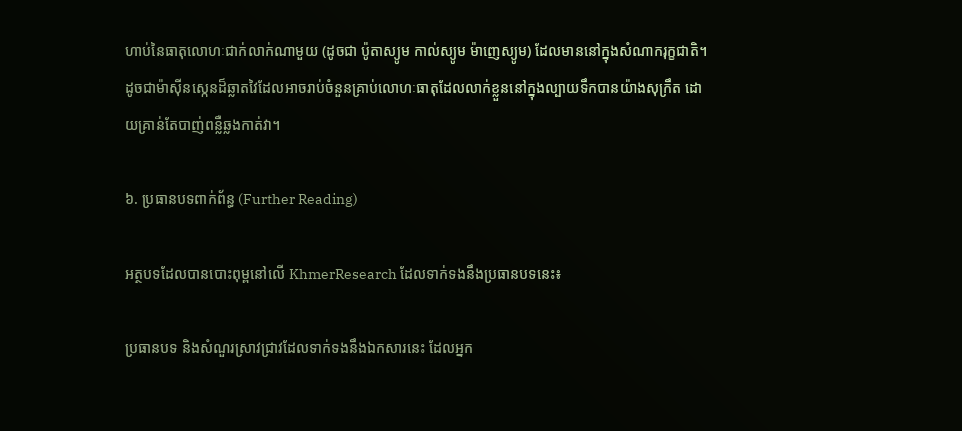ហាប់នៃធាតុលោហៈជាក់លាក់ណាមួយ (ដូចជា ប៉ូតាស្យូម កាល់ស្យូម ម៉ាញេស្យូម) ដែលមាននៅក្នុងសំណាករុក្ខជាតិ។ ដូចជាម៉ាស៊ីនស្កេនដ៏ឆ្លាតវៃដែលអាចរាប់ចំនួនគ្រាប់លោហៈធាតុដែលលាក់ខ្លួននៅក្នុងល្បាយទឹកបានយ៉ាងសុក្រឹត ដោយគ្រាន់តែបាញ់ពន្លឺឆ្លងកាត់វា។

៦. ប្រធានបទពាក់ព័ន្ធ (Further Reading)

អត្ថបទដែលបានបោះពុម្ពនៅលើ KhmerResearch ដែលទាក់ទងនឹងប្រធានបទនេះ៖

ប្រធានបទ និងសំណួរស្រាវជ្រាវដែលទាក់ទងនឹងឯកសារនេះ ដែលអ្នក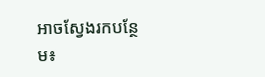អាចស្វែងរកបន្ថែម៖